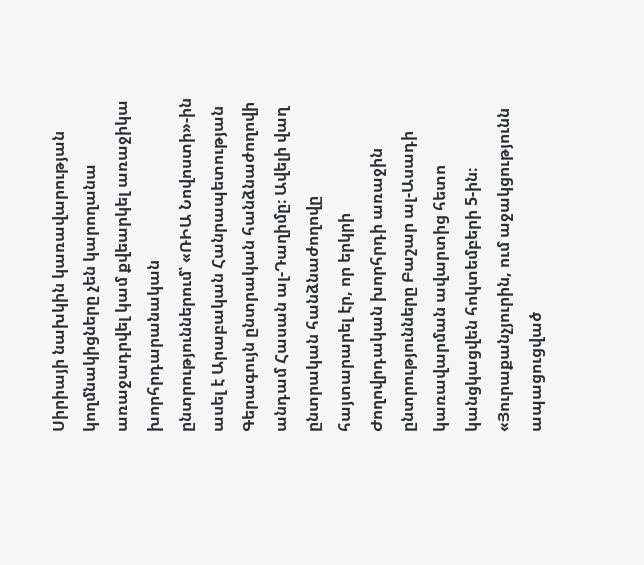Սիրիայի նախկին կառավարության կողմնակիցները չեն կարողանա առաջադրվել կամ քվեարկել առաջիկա խորհրդարանական ընտրություններում՝ «ՌԻԱ Նովոստի»-ին ասել է Արաբական Հանրապետության Գերագույն ընտրական հանձնաժողովի անդամ Հասան ալ-Դաղիմը։ Ավելի վաղ ընտրական հանձնաժողովը հայտարարել էր, որ երկրի Ժողովրդական խորհրդի առաջին ընտրությունները Բաշար ալ-Ասադի կառավարման ավարտից հետո կանցկացվեն հոկտեմբերի 5-ին։
«Յուրաքանչյուրին, ում աջակցությունն ապացուցված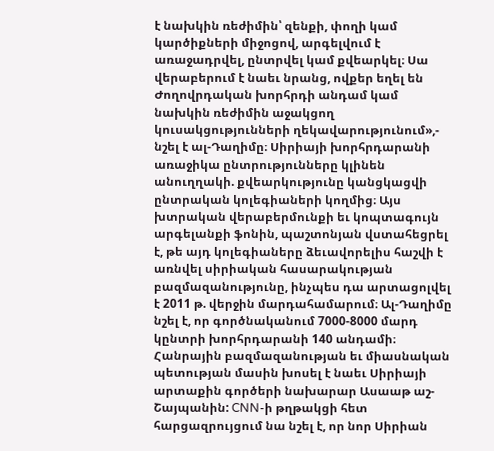է նախկին ռեժիմին՝ զենքի, փողի կամ կարծիքների միջոցով, արգելվում է առաջադրվել, ընտրվել կամ քվեարկել։ Սա վերաբերում է նաեւ նրանց, ովքեր եղել են Ժողովրդական խորհրդի անդամ կամ նախկին ռեժիմին աջակցող կուսակցությունների ղեկավարությունում»,- նշել է ալ-Դաղիմը։ Սիրիայի խորհրդարանի առաջիկա ընտրությունները կլինեն անուղղակի. քվեարկությունը կանցկացվի ընտրական կոլեգիաների կողմից։ Այս խտրական վերաբերմունքի եւ կոպտագույն արգելանքի ֆոնին, պաշտոնյան վստահեցրել է, թե այդ կոլեգիաները ձեւավորելիս հաշվի է առնվել սիրիական հասարակության բազմազանությունը, ինչպես դա արտացոլվել է 2011 թ. վերջին մարդահամարում։ Ալ-Դաղիմը նշել է, որ գործնականում 7000-8000 մարդ կընտրի խորհրդարանի 140 անդամի։
Հանրային բազմազանության եւ միասնական պետության մասին խոսել է նաեւ Սիրիայի արտաքին գործերի նախարար Ասաաթ աշ-Շայպանին: CNN-ի թղթակցի հետ հարցազրույցում նա նշել է, որ նոր Սիրիան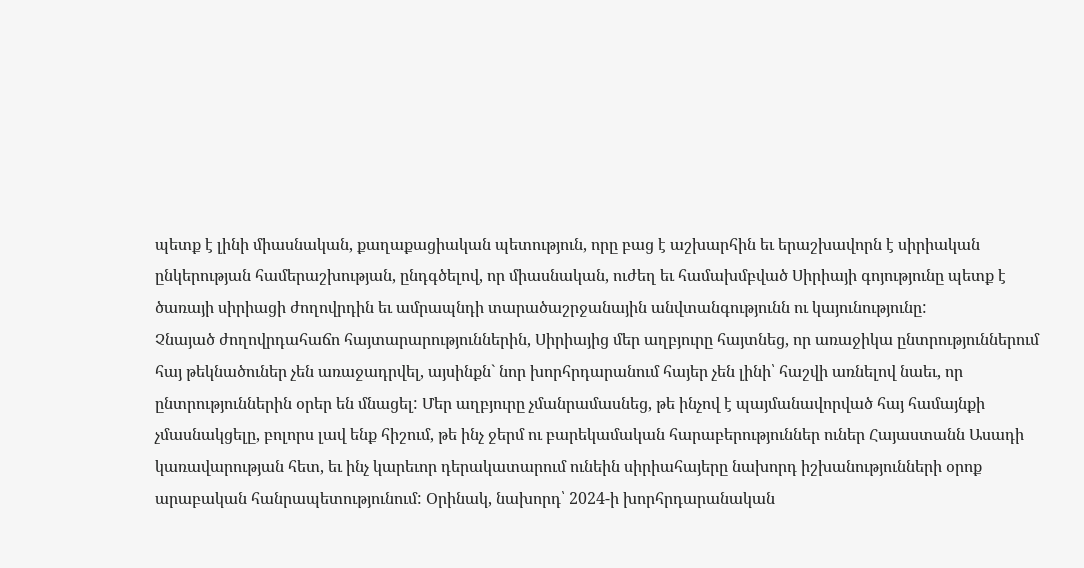պետք է լինի միասնական, քաղաքացիական պետություն, որը բաց է աշխարհին եւ երաշխավորն է սիրիական ընկերության համերաշխության, ընդգծելով, որ միասնական, ուժեղ եւ համախմբված Սիրիայի գոյությունը պետք է ծառայի սիրիացի ժողովրդին եւ ամրապնդի տարածաշրջանային անվտանգությունն ու կայունությունը:
Չնայած ժողովրդահաճո հայտարարություններին, Սիրիայից մեր աղբյուրը հայտնեց, որ առաջիկա ընտրություններում հայ թեկնածուներ չեն առաջադրվել, այսինքն` նոր խորհրդարանում հայեր չեն լինի՝ հաշվի առնելով նաեւ, որ ընտրություններին օրեր են մնացել: Մեր աղբյուրը չմանրամասնեց, թե ինչով է պայմանավորված հայ համայնքի չմասնակցելը, բոլորս լավ ենք հիշում, թե ինչ ջերմ ու բարեկամական հարաբերություններ ուներ Հայաստանն Ասադի կառավարության հետ, եւ ինչ կարեւոր դերակատարում ունեին սիրիահայերը նախորդ իշխանությունների օրոք արաբական հանրապետությունում: Օրինակ, նախորդ՝ 2024-ի խորհրդարանական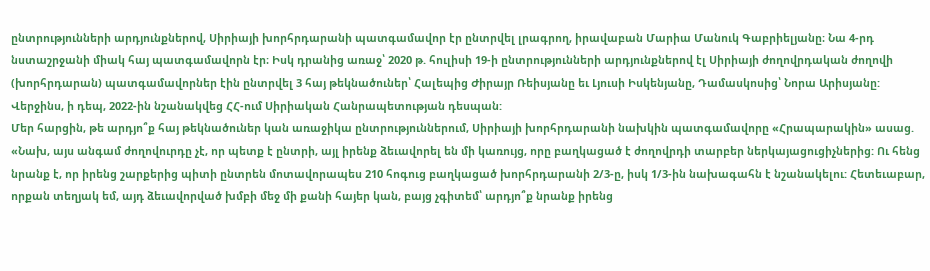ընտրությունների արդյունքներով, Սիրիայի խորհրդարանի պատգամավոր էր ընտրվել լրագրող, իրավաբան Մարիա Մանուկ Գաբրիելյանը։ Նա 4-րդ նստաշրջանի միակ հայ պատգամավորն էր։ Իսկ դրանից առաջ՝ 2020 թ. հուլիսի 19-ի ընտրությունների արդյունքներով էլ Սիրիայի ժողովրդական ժողովի (խորհրդարան) պատգամավորներ էին ընտրվել 3 հայ թեկնածուներ՝ Հալեպից Ժիրայր Ռեիսյանը եւ Լյուսի Իսկենյանը, Դամասկոսից՝ Նորա Արիսյանը: Վերջինս, ի դեպ, 2022-ին նշանակվեց ՀՀ-ում Սիրիական Հանրապետության դեսպան:
Մեր հարցին, թե արդյո՞ք հայ թեկնածուներ կան առաջիկա ընտրություններում, Սիրիայի խորհրդարանի նախկին պատգամավորը «Հրապարակին» ասաց. «Նախ, այս անգամ ժողովուրդը չէ, որ պետք է ընտրի, այլ իրենք ձեւավորել են մի կառույց, որը բաղկացած է ժողովրդի տարբեր ներկայացուցիչներից: Ու հենց նրանք է, որ իրենց շարքերից պիտի ընտրեն մոտավորապես 210 հոգուց բաղկացած խորհրդարանի 2/3-ը, իսկ 1/3-ին նախագահն է նշանակելու: Հետեւաբար, որքան տեղյակ եմ, այդ ձեւավորված խմբի մեջ մի քանի հայեր կան, բայց չգիտեմ՝ արդյո՞ք նրանք իրենց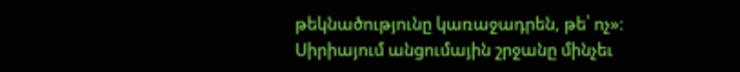թեկնածությունը կառաջադրեն, թե՝ ոչ»: Սիրիայում անցումային շրջանը մինչեւ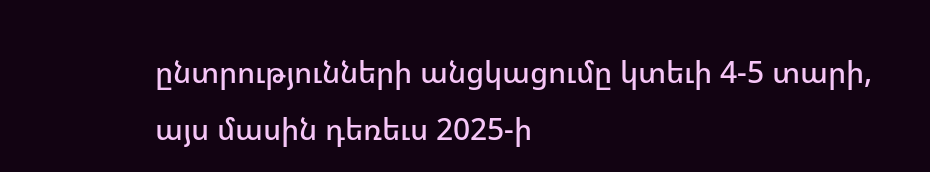ընտրությունների անցկացումը կտեւի 4-5 տարի, այս մասին դեռեւս 2025-ի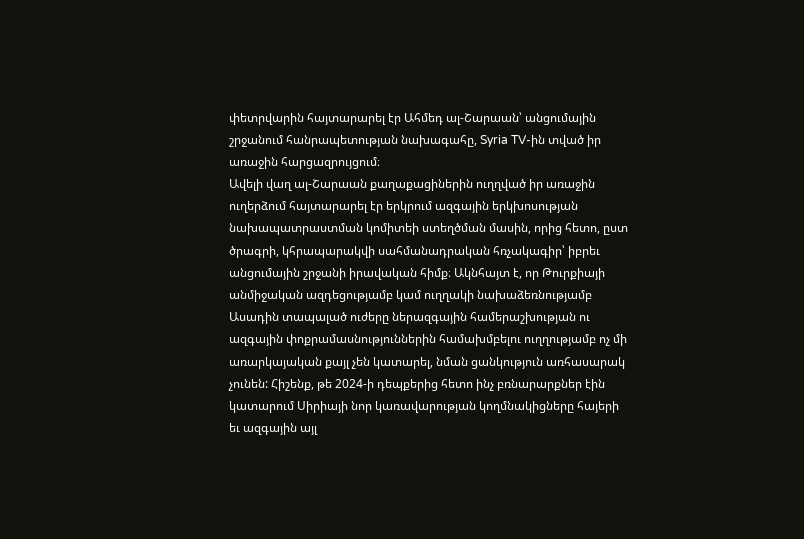փետրվարին հայտարարել էր Ահմեդ ալ-Շարաան՝ անցումային շրջանում հանրապետության նախագահը, Syria TV-ին տված իր առաջին հարցազրույցում։
Ավելի վաղ ալ-Շարաան քաղաքացիներին ուղղված իր առաջին ուղերձում հայտարարել էր երկրում ազգային երկխոսության նախապատրաստման կոմիտեի ստեղծման մասին, որից հետո, ըստ ծրագրի, կհրապարակվի սահմանադրական հռչակագիր՝ իբրեւ անցումային շրջանի իրավական հիմք։ Ակնհայտ է, որ Թուրքիայի անմիջական ազդեցությամբ կամ ուղղակի նախաձեռնությամբ Ասադին տապալած ուժերը ներազգային համերաշխության ու ազգային փոքրամասնություններին համախմբելու ուղղությամբ ոչ մի առարկայական քայլ չեն կատարել, նման ցանկություն առհասարակ չունեն: Հիշենք, թե 2024-ի դեպքերից հետո ինչ բռնարարքներ էին կատարում Սիրիայի նոր կառավարության կողմնակիցները հայերի եւ ազգային այլ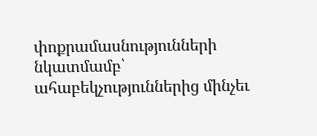փոքրամասնությունների նկատմամբ՝ ահաբեկչություններից մինչեւ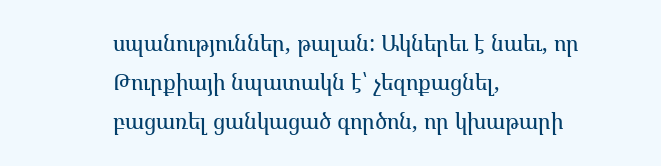սպանություններ, թալան: Ակներեւ է նաեւ, որ Թուրքիայի նպատակն է՝ չեզոքացնել, բացառել ցանկացած գործոն, որ կխաթարի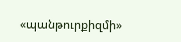«պանթուրքիզմի»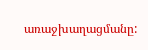առաջխաղացմանը: